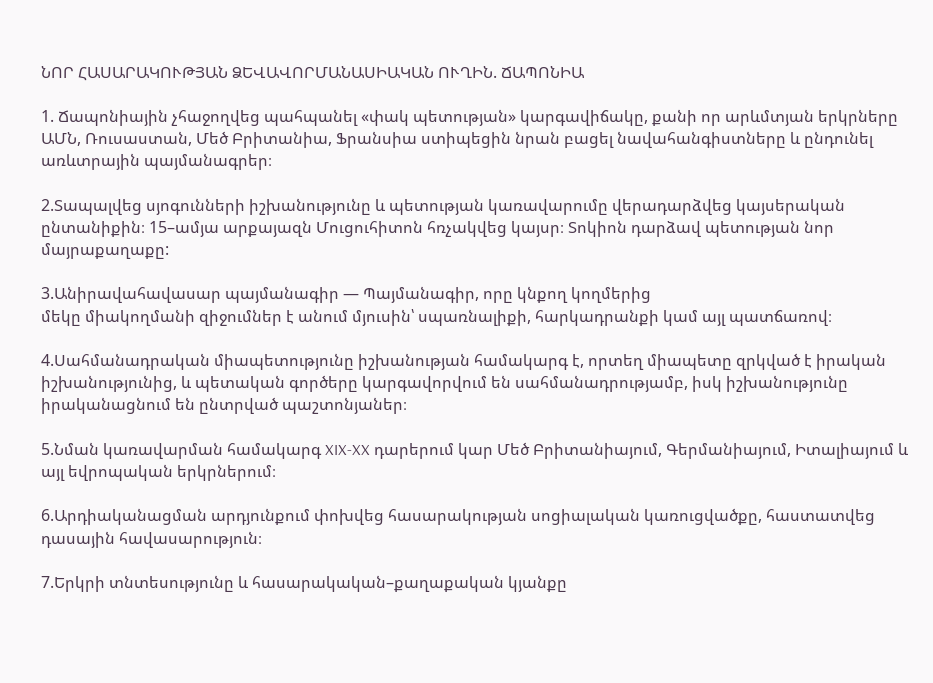ՆՈՐ ՀԱՍԱՐԱԿՈՒԹՅԱՆ ՁԵՎԱՎՈՐՄԱՆԱՍԻԱԿԱՆ ՈՒՂԻՆ. ՃԱՊՈՆԻԱ

1. Ճապոնիային չհաջողվեց պահպանել «փակ պետության» կարգավիճակը, քանի որ արևմտյան երկրները ԱՄՆ, Ռուսաստան, Մեծ Բրիտանիա, Ֆրանսիա ստիպեցին նրան բացել նավահանգիստները և ընդունել առևտրային պայմանագրեր։

2.Տապալվեց սյոգունների իշխանությունը և պետության կառավարումը վերադարձվեց կայսերական ընտանիքին։ 15–ամյա արքայազն Մուցուհիտոն հռչակվեց կայսր։ Տոկիոն դարձավ պետության նոր մայրաքաղաքը:

3.Անիրավահավասար պայմանագիր — Պայմանագիր, որը կնքող կողմերից
մեկը միակողմանի զիջումներ է անում մյուսին՝ սպառնալիքի, հարկադրանքի կամ այլ պատճառով։

4.Սահմանադրական միապետությունը իշխանության համակարգ է, որտեղ միապետը զրկված է իրական իշխանությունից, և պետական գործերը կարգավորվում են սահմանադրությամբ, իսկ իշխանությունը իրականացնում են ընտրված պաշտոնյաներ։

5.Նման կառավարման համակարգ XIX-XX դարերում կար Մեծ Բրիտանիայում, Գերմանիայում, Իտալիայում և այլ եվրոպական երկրներում։

6.Արդիականացման արդյունքում փոխվեց հասարակության սոցիալական կառուցվածքը, հաստատվեց դասային հավասարություն։

7.Երկրի տնտեսությունը և հասարակական–քաղաքական կյանքը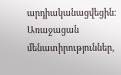արդիականացվեցին։ Առաջացան մենատիրություններ,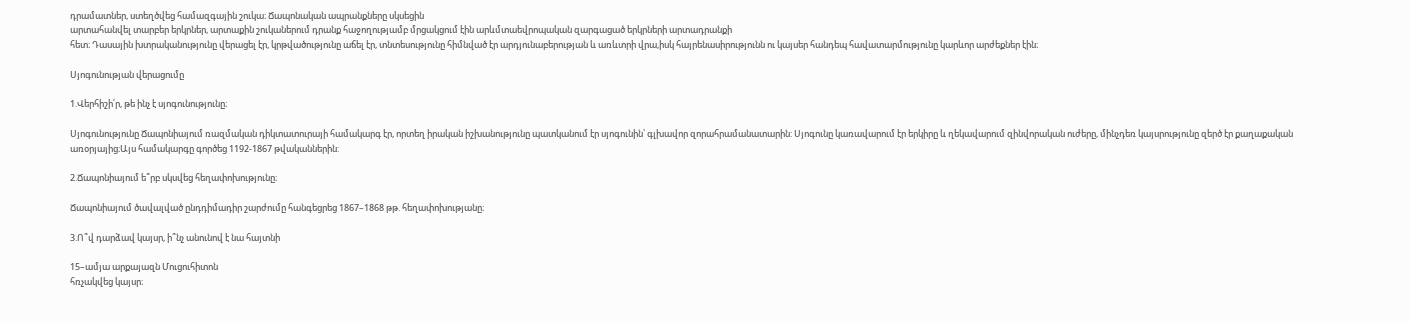դրամատներ, ստեղծվեց համազգային շուկա։ Ճապոնական ապրանքները սկսեցին
արտահանվել տարբեր երկրներ, արտաքին շուկաներում դրանք հաջողությամբ մրցակցում էին արևմտաեվրոպական զարգացած երկրների արտադրանքի
հետ։ Դասային խտրականությունը վերացել էր, կրթվածությունը աճել էր, տնտեսությունը հիմնված էր արդյունաբերության և առևտրի վրա,իսկ հայրենասիրությունն ու կայսեր հանդեպ հավատարմությունը կարևոր արժեքներ էին։

Սյոգունության վերացումը

1.Վերհիշի՛ր, թե ինչ է սյոգունությունը։

Սյոգունությունը Ճապոնիայում ռազմական դիկտատուրայի համակարգ էր, որտեղ իրական իշխանությունը պատկանում էր սյոգունին՝ գլխավոր զորահրամանատարին: Սյոգունը կառավարում էր երկիրը և ղեկավարում զինվորական ուժերը, մինչդեռ կայսրությունը զերծ էր քաղաքական առօրյայից։Այս համակարգը գործեց 1192-1867 թվականներին:

2.Ճապոնիայում ե՞րբ սկսվեց հեղափոխությունը։

Ճապոնիայում ծավալված ընդդիմադիր շարժումը հանգեցրեց 1867–1868 թթ. հեղափոխությանը։

3.Ո՞վ դարձավ կայսր, ի՞նչ անունով է նա հայտնի

15–ամյա արքայազն Մուցուհիտոն
հռչակվեց կայսր։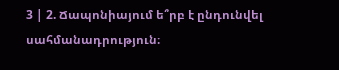3 | 2. Ճապոնիայում ե՞րբ է ընդունվել սահմանադրություն։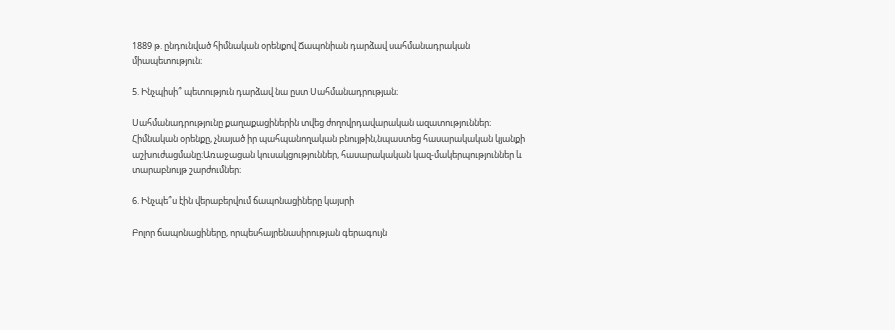1889 թ. ընդունված հիմնական օրենքով Ճապոնիան դարձավ սահմանադրական միապետություն։

5. Ինչպիսի՞ պետություն դարձավ նա ըստ Սահմանադրության։

Սահմանադրությունը քաղաքացիներին տվեց ժողովրդավարական ազատություններ։ Հիմնական օրենքը, չնայած իր պահպանողական բնույթին,նպաստեց հասարակական կյանքի աշխուժացմանը։Առաջացան կուսակցություններ, հասարակական կազ-մակերպություններ և տարաբնույթ շարժումներ։

6. Ինչպե՞ս էին վերաբերվում ճապոնացիները կայսրի

Բոլոր ճապոնացիները, որպեսհայրենասիրության գերագույն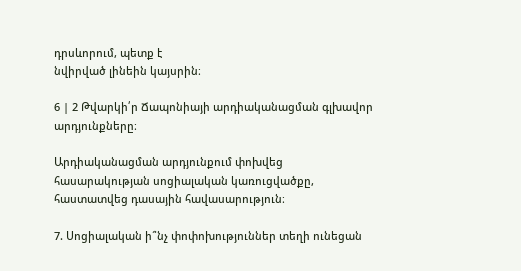դրսևորում, պետք է
նվիրված լինեին կայսրին։

6 | 2 Թվարկի՛ր Ճապոնիայի արդիականացման գլխավոր արդյունքները։

Արդիականացման արդյունքում փոխվեց հասարակության սոցիալական կառուցվածքը, հաստատվեց դասային հավասարություն։

7. Սոցիալական ի՞նչ փոփոխություններ տեղի ունեցան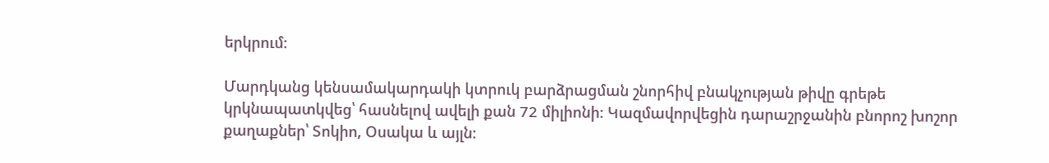երկրում։

Մարդկանց կենսամակարդակի կտրուկ բարձրացման շնորհիվ բնակչության թիվը գրեթե կրկնապատկվեց՝ հասնելով ավելի քան 72 միլիոնի։ Կազմավորվեցին դարաշրջանին բնորոշ խոշոր քաղաքներ՝ Տոկիո, Օսակա և այլն։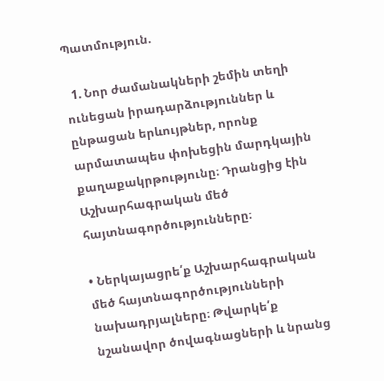Պատմություն.

  1. Նոր ժամանակների շեմին տեղի ունեցան իրադարձություններ և ընթացան երևույթներ, որոնք արմատապես փոխեցին մարդկային քաղաքակրթությունը։ Դրանցից էին Աշխարհագրական մեծ հայտնագործությունները։

• Ներկայացրե՛ք Աշխարհագրական մեծ հայտնագործությունների նախադրյալները։ Թվարկե՛ք նշանավոր ծովագնացների և նրանց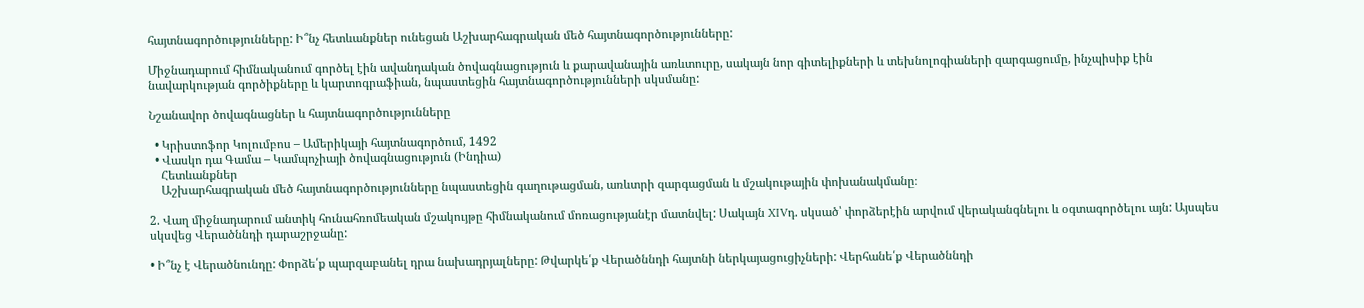հայտնագործությունները: Ի՞նչ հետևանքներ ունեցան Աշխարհագրական մեծ հայտնագործությունները:

Միջնադարում հիմնականում գործել էին ավանդական ծովագնացություն և քարավանային առևտուրը, սակայն նոր գիտելիքների և տեխնոլոգիաների զարգացումը, ինչպիսիք էին նավարկության գործիքները և կարտոգրաֆիան, նպաստեցին հայտնագործությունների սկսմանը:

Նշանավոր ծովագնացներ և հայտնագործությունները

  • Կրիստոֆոր Կոլումբոս – Ամերիկայի հայտնագործում, 1492
  • Վասկո դա Գամա – Կամպոչիայի ծովագնացություն (Ինդիա)
    Հետևանքներ
    Աշխարհագրական մեծ հայտնագործությունները նպաստեցին գաղութացման, առևտրի զարգացման և մշակութային փոխանակմանը։

2. Վաղ միջնադարում անտիկ հունահռոմեական մշակույթը հիմնականում մոռացությանէր մատնվել: Սակայն XIVդ. սկսած՝ փորձերէին արվում վերականգնելու և օգտագործելու այն: Այսպես սկսվեց Վերածննդի դարաշրջանը:

• Ի՞նչ է Վերածնունդը: Փորձե՛ք պարզաբանել դրա նախադրյալները: Թվարկե՛ք Վերածննդի հայտնի ներկայացուցիչների: Վերհանե՛ք Վերածննդի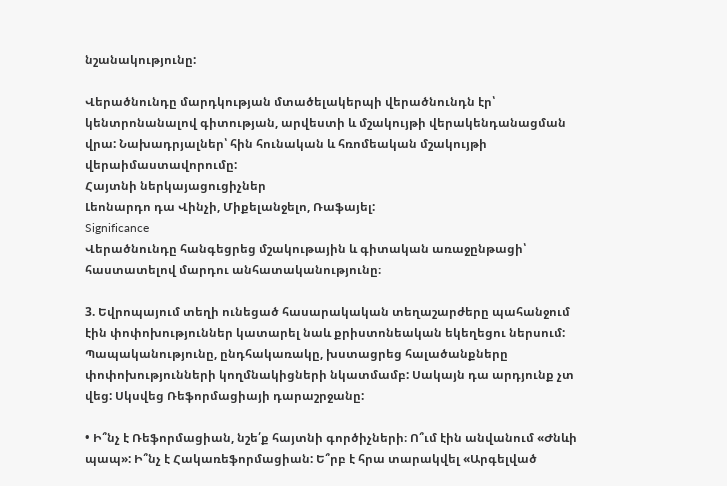նշանակությունը:

Վերածնունդը մարդկության մտածելակերպի վերածնունդն էր՝ կենտրոնանալով գիտության, արվեստի և մշակույթի վերակենդանացման վրա: Նախադրյալներ՝ հին հունական և հռոմեական մշակույթի վերաիմաստավորումը:
Հայտնի ներկայացուցիչներ
Լեոնարդո դա Վինչի, Միքելանջելո, Ռաֆայել:
Significance
Վերածնունդը հանգեցրեց մշակութային և գիտական առաջընթացի՝ հաստատելով մարդու անհատականությունը։

3. Եվրոպայում տեղի ունեցած հասարակական տեղաշարժերը պահանջում էին փոփոխություններ կատարել նաև քրիստոնեական եկեղեցու ներսում: Պապականությունը, ընդհակառակը, խստացրեց հալածանքները փոփոխությունների կողմնակիցների նկատմամբ: Սակայն դա արդյունք չտ վեց: Սկսվեց Ռեֆորմացիայի դարաշրջանը:

• Ի՞նչ է Ռեֆորմացիան, նշե՛ք հայտնի գործիչների։ Ո՞ւմ էին անվանում «Ժնևի պապ»: Ի՞նչ է Հակառեֆորմացիան: Ե՞րբ է հրա տարակվել «Արգելված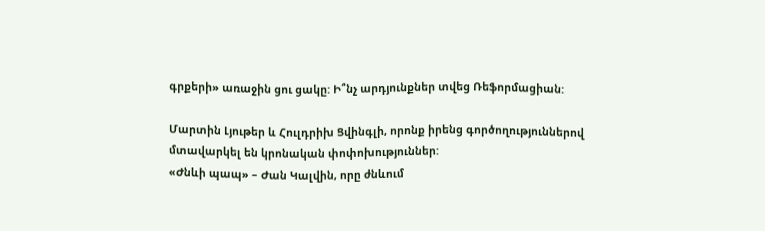գրքերի» առաջին ցու ցակը: Ի՞նչ արդյունքներ տվեց Ռեֆորմացիան:

Մարտին Լյութեր և Հուլդրիխ Ցվինգլի, որոնք իրենց գործողություններով մտավարկել են կրոնական փոփոխություններ:
«Ժնևի պապ» – Ժան Կալվին, որը ժնևում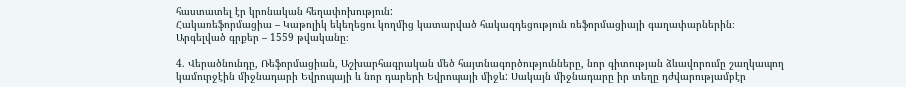հաստատել էր կրոնական հեղափոխություն:
Հակառեֆորմացիա – Կաթոլիկ եկեղեցու կողմից կատարված հակազդեցություն ռեֆորմացիայի գաղափարներին։
Արգելված գրքեր – 1559 թվականը։

4. Վերածնունդը, Ռեֆորմացիան, Աշխարհագրական մեծ հայտնագործությունները, նոր գիտության ձևավորումը շաղկապող կամուրջէին միջնադարի Եվրոպայի և նոր դարերի Եվրոպայի միջև: Սակայն միջնադարը իր տեղը դժվարությամբէր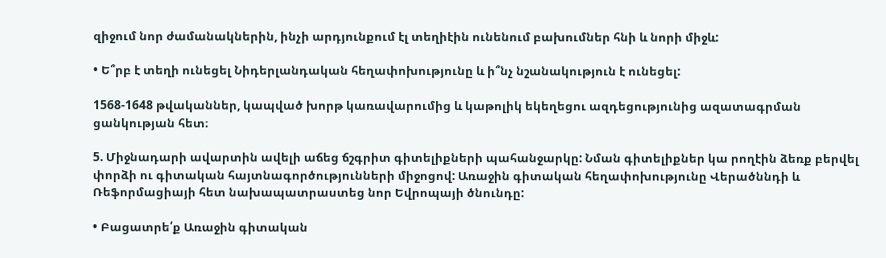զիջում նոր ժամանակներին, ինչի արդյունքում էլ տեղիէին ունենում բախումներ հնի և նորի միջև:

• Ե՞րբ է տեղի ունեցել Նիդերլանդական հեղափոխությունը և ի՞նչ նշանակություն է ունեցել:

1568-1648 թվականներ, կապված խորթ կառավարումից և կաթոլիկ եկեղեցու ազդեցությունից ազատագրման ցանկության հետ։

5. Միջնադարի ավարտին ավելի աճեց ճշգրիտ գիտելիքների պահանջարկը: Նման գիտելիքներ կա րողէին ձեռք բերվել փորձի ու գիտական հայտնագործությունների միջոցով: Առաջին գիտական հեղափոխությունը Վերածննդի և Ռեֆորմացիայի հետ նախապատրաստեց նոր Եվրոպայի ծնունդը:

• Բացատրե՛ք Առաջին գիտական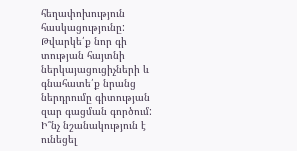հեղափոխություն հասկացությունը: Թվարկե՛ք նոր գի տության հայտնի ներկայացուցիչների և գնահատե՛ք նրանց ներդրումը գիտության զար գացման գործում: Ի՞նչ նշանակություն է ունեցել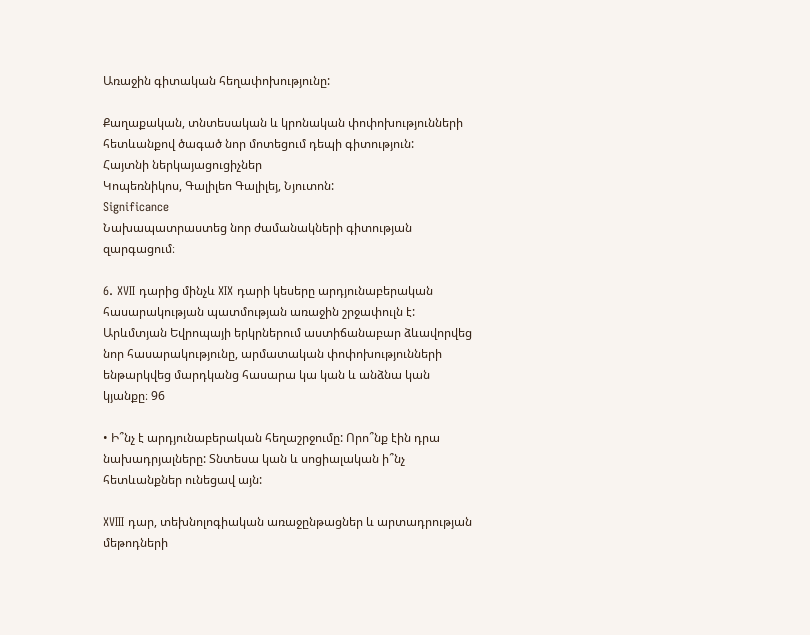Առաջին գիտական հեղափոխությունը:

Քաղաքական, տնտեսական և կրոնական փոփոխությունների հետևանքով ծագած նոր մոտեցում դեպի գիտություն:
Հայտնի ներկայացուցիչներ
Կոպեռնիկոս, Գալիլեո Գալիլեյ, Նյուտոն:
Significance
Նախապատրաստեց նոր ժամանակների գիտության զարգացում։

6. XVII դարից մինչև XIX դարի կեսերը արդյունաբերական հասարակության պատմության առաջին շրջափուլն է: Արևմտյան Եվրոպայի երկրներում աստիճանաբար ձևավորվեց նոր հասարակությունը, արմատական փոփոխությունների ենթարկվեց մարդկանց հասարա կա կան և անձնա կան կյանքը։ 96

• Ի՞նչ է արդյունաբերական հեղաշրջումը: Որո՞նք էին դրա նախադրյալները: Տնտեսա կան և սոցիալական ի՞նչ հետևանքներ ունեցավ այն:

XVIII դար, տեխնոլոգիական առաջընթացներ և արտադրության մեթոդների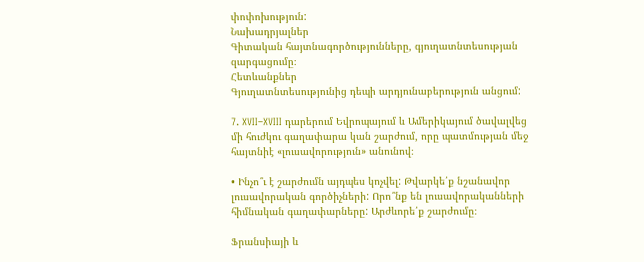փոփոխություն:
Նախադրյալներ
Գիտական հայտնագործությունները, գյուղատնտեսության զարգացումը։
Հետևանքներ
Գյուղատնտեսությունից դեպի արդյունաբերություն անցում:

7. XVII–XVIII դարերում Եվրոպայում և Ամերիկայում ծավալվեց մի հուժկու գաղափարա կան շարժում, որը պատմության մեջ հայտնիէ «լուսավորություն» անունով։

• Ինչո՞ւ է շարժումն այդպես կոչվել: Թվարկե՛ք նշանավոր լուսավորական գործիչների: Որո՞նք են լուսավորականների հիմնական գաղափարները: Արժևորե՛ք շարժումը։

Ֆրանսիայի և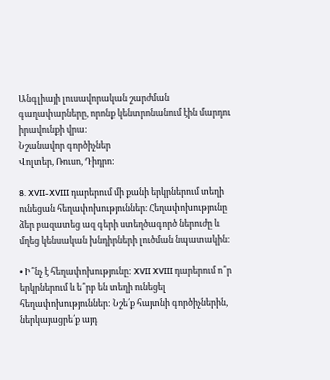Անգլիայի լուսավորական շարժման գաղափարները, որոնք կենտրոնանում էին մարդու իրավունքի վրա:
Նշանավոր գործիչներ
Վոլտեր, Ռուսո, Դիդրո:

8. XVII-XVIII դարերում մի քանի երկրներում տեղի ունեցան հեղափոխություններ։ Հեղափոխությունը ձեր բազատեց ազ գերի ստեղծագործ ներուժը և մղեց կենսական խնդիրների լուծման նպատակին։

• Ի՞նչ է հեղափոխությունը: XVII XVIII դարերում ո՞ր երկրներում և ե՞րբ են տեղի ունեցել հեղափոխություններ: Նշե՛ք հայտնի գործիչներին, ներկայացրե՛ք այդ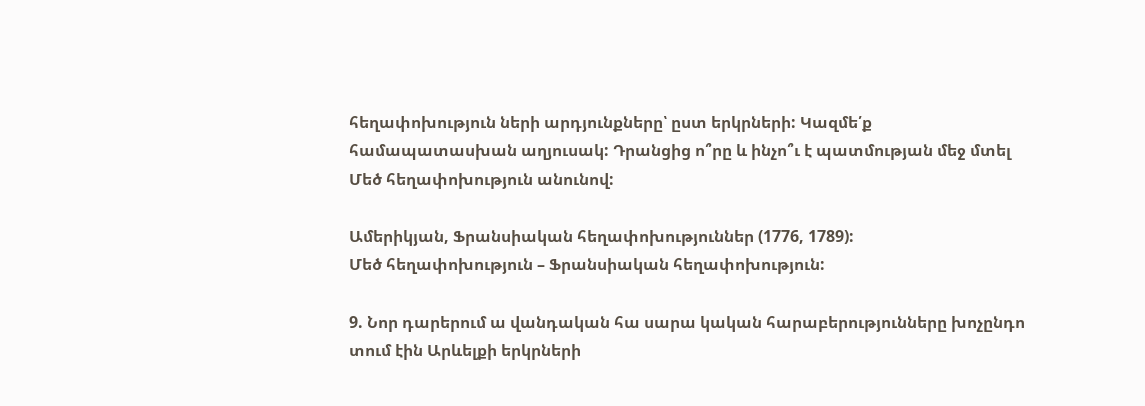հեղափոխություն ների արդյունքները՝ ըստ երկրների: Կազմե՛ք համապատասխան աղյուսակ: Դրանցից ո՞րը և ինչո՞ւ է պատմության մեջ մտել Մեծ հեղափոխություն անունով:

Ամերիկյան, Ֆրանսիական հեղափոխություններ (1776, 1789):
Մեծ հեղափոխություն – Ֆրանսիական հեղափոխություն:

9. Նոր դարերում ա վանդական հա սարա կական հարաբերությունները խոչընդո տում էին Արևելքի երկրների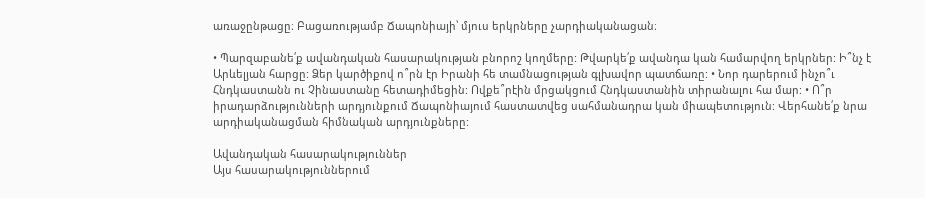առաջընթացը։ Բացառությամբ Ճապոնիայի՝ մյուս երկրները չարդիականացան։

• Պարզաբանե՛ք ավանդական հասարակության բնորոշ կողմերը: Թվարկե՛ք ավանդա կան համարվող երկրներ: Ի՞նչ է Արևելյան հարցը: Ձեր կարծիքով ո՞րն էր Իրանի հե տամնացության գլխավոր պատճառը: • Նոր դարերում ինչո՞ւ Հնդկաստանն ու Չինաստանը հետադիմեցին: Ովքե՞րէին մրցակցում Հնդկաստանին տիրանալու հա մար: • Ո՞ր իրադարձությունների արդյունքում Ճապոնիայում հաստատվեց սահմանադրա կան միապետություն: Վերհանե՛ք նրա արդիականացման հիմնական արդյունքները:

Ավանդական հասարակություններ
Այս հասարակություններում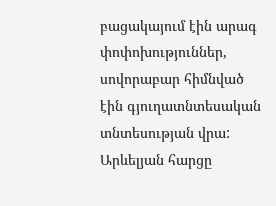բացակայում էին արագ փոփոխություններ, սովորաբար հիմնված էին գյուղատնտեսական տնտեսության վրա:
Արևելյան հարցը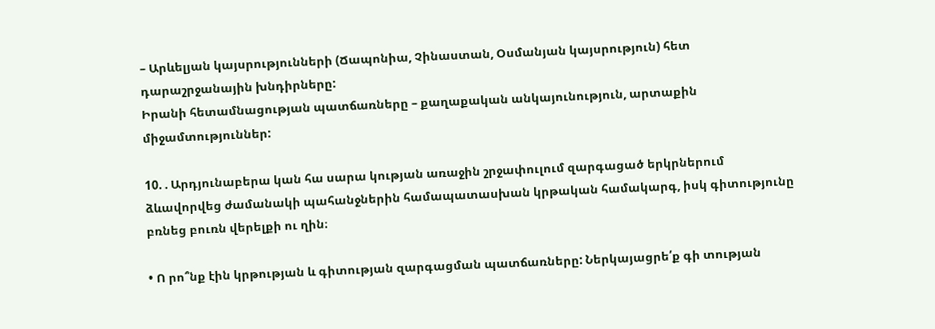– Արևելյան կայսրությունների (Ճապոնիա, Չինաստան, Օսմանյան կայսրություն) հետ դարաշրջանային խնդիրները:
Իրանի հետամնացության պատճառները – քաղաքական անկայունություն, արտաքին միջամտություններ:

10. . Արդյունաբերա կան հա սարա կության առաջին շրջափուլում զարգացած երկրներում ձևավորվեց ժամանակի պահանջներին համապատասխան կրթական համակարգ, իսկ գիտությունը բռնեց բուռն վերելքի ու ղին։

• Ո րո՞նք էին կրթության և գիտության զարգացման պատճառները: Ներկայացրե՛ք գի տության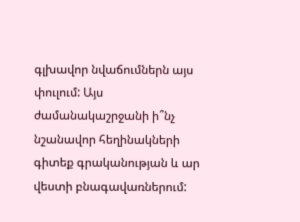գլխավոր նվաճումներն այս փուլում: Այս ժամանակաշրջանի ի՞նչ նշանավոր հեղինակների գիտեք գրականության և ար վեստի բնագավառներում: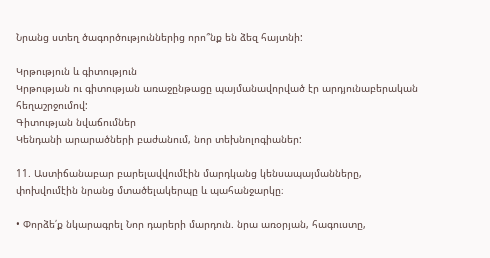Նրանց ստեղ ծագործություններից որո՞նք են ձեզ հայտնի:

Կրթություն և գիտություն
Կրթության ու գիտության առաջընթացը պայմանավորված էր արդյունաբերական հեղաշրջումով:
Գիտության նվաճումներ
Կենդանի արարածների բաժանում, նոր տեխնոլոգիաներ:

11. Աստիճանաբար բարելավվումէին մարդկանց կենսապայմանները, փոխվումէին նրանց մտածելակերպը և պահանջարկը։

• Փորձե՛ք նկարագրել Նոր դարերի մարդուն. նրա առօրյան, հագուստը,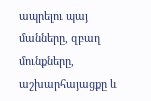ապրելու պայ մանները, զբաղ մունքները, աշխարհայացքը և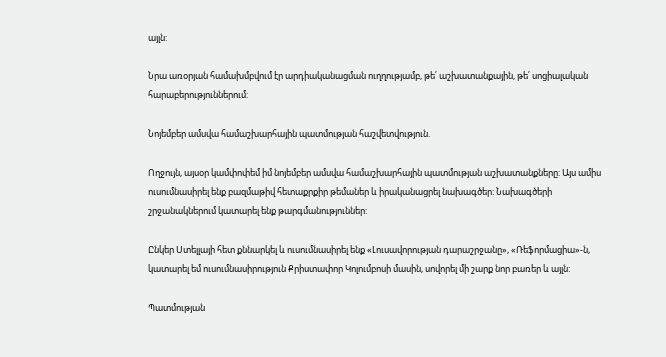այլն:

Նրա առօրյան համախմբվում էր արդիականացման ուղղությամբ, թե՛ աշխատանքային, թե՛ սոցիալական հարաբերություններում:

Նոյեմբեր ամսվա համաշխարհային պատմության հաշվետվություն.

Ողջույն, այսօր կամփոփեմ իմ նոյեմբեր ամսվա համաշխարհային պատմության աշխատանքները: Այս ամիս ուսումնասիրել ենք բազմաթիվ հետաքրքիր թեմաներ և իրականացրել նախագծեր: Նախագծերի շրջանակներում կատարել ենք թարգմանություններ:

Ընկեր Ստելլայի հետ քննարկել և ուսումնասիրել ենք «Լուսավորության դարաշրջանը», «Ռեֆորմացիա»-ն, կատարել եմ ուսումնասիրություն Քրիստափոր Կոլումբոսի մասին, սովորել մի շարք նոր բառեր և այլն:

Պատմության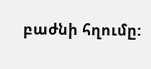բաժնի հղումը: